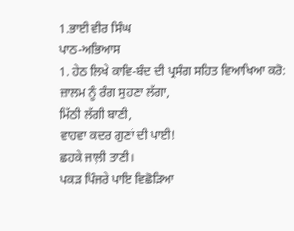1.ਭਾਈ ਵੀਰ ਸਿੰਘ
ਪਾਠ-ਅਭਿਆਸ
1. ਹੇਠ ਲਿਖੇ ਕਾਵਿ-ਬੰਦ ਦੀ ਪ੍ਰਸੰਗ ਸਹਿਤ ਵਿਆਖਿਆ ਕਰੋ:
ਜ਼ਾਲਮ ਨੂੰ ਰੰਗ ਸੁਹਣਾ ਲੱਗਾ,
ਮਿੱਠੀ ਲੱਗੀ ਬਾਣੀ,
ਵਾਹਵਾ ਕਦਰ ਗੁਣਾਂ ਦੀ ਪਾਈ!
ਛਹਕੇ ਜਾਲ਼ੀ ਤਾਣੀ।
ਪਕੜ ਪਿੰਜਰੇ ਪਾਇ ਵਿਛੋੜਿਆ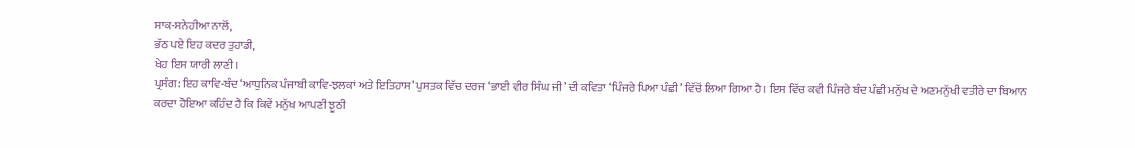ਸਾਕ-ਸਨੇਹੀਆ ਨਾਲੋਂ,
ਭੱਠ ਪਏ ਇਹ ਕਦਰ ਤੁਹਾਡੀ,
ਖੇਹ ਇਸ ਯਾਰੀ ਲਾਣੀ।
ਪ੍ਰਸੰਗ: ਇਹ ਕਾਵਿ-ਬੰਦ ‘ਆਧੁਨਿਕ ਪੰਜਾਬੀ ਕਾਵਿ-ਝਲਕਾਂ ਅਤੇ ਇਤਿਹਾਸ’ ਪੁਸਤਕ ਵਿੱਚ ਦਰਜ ‘ਭਾਈ ਵੀਰ ਸਿੰਘ ਜੀ’ ਦੀ ਕਵਿਤਾ ‘ਪਿੰਜਰੇ ਪਿਆ ਪੰਛੀ’ ਵਿੱਚੋਂ ਲਿਆ ਗਿਆ ਹੈ। ਇਸ ਵਿੱਚ ਕਵੀ ਪਿੰਜਰੇ ਬੰਦ ਪੰਛੀ ਮਨੁੱਖ ਦੇ ਅਣਮਨੁੱਖੀ ਵਤੀਰੇ ਦਾ ਬਿਆਨ ਕਰਦਾ ਹੋਇਆ ਕਹਿੰਦ ਹੈ ਕਿ ਕਿਵੇਂ ਮਨੁੱਖ ਆਪਣੀ ਝੂਠੀ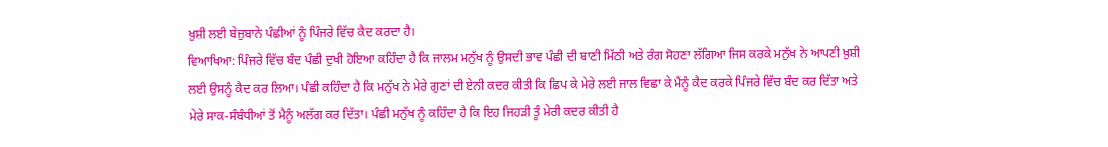ਖ਼ੁਸ਼ੀ ਲਈ ਬੇਜ਼ੁਬਾਨੇ ਪੰਛੀਆਂ ਨੂੰ ਪਿੰਜਰੇ ਵਿੱਚ ਕੈਦ ਕਰਦਾ ਹੈ।
ਵਿਆਖਿਆ: ਪਿੰਜਰੇ ਵਿੱਚ ਬੰਦ ਪੰਛੀ ਦੁਖੀ ਹੋਇਆ ਕਹਿੰਦਾ ਹੈ ਕਿ ਜਾਲਮ ਮਨੁੱਖ ਨੂੰ ਉਸਦੀ ਭਾਵ ਪੰਛੀ ਦੀ ਬਾਣੀ ਮਿੱਠੀ ਅਤੇ ਰੰਗ ਸੋਹਣਾ ਲੱਗਿਆ ਜਿਸ ਕਰਕੇ ਮਨੁੱਖ ਨੇ ਆਪਣੀ ਖ਼ੁਸ਼ੀ ਲਈ ਉਸਨੂੰ ਕੈਦ ਕਰ ਲਿਆ। ਪੰਛੀ ਕਹਿੰਦਾ ਹੈ ਕਿ ਮਨੁੱਖ ਨੇ ਮੇਰੇ ਗੁਣਾਂ ਦੀ ਏਨੀ ਕਦਰ ਕੀਤੀ ਕਿ ਛਿਪ ਕੇ ਮੇਰੇ ਲਈ ਜਾਲ ਵਿਛਾ ਕੇ ਮੈਂਨੂੰ ਕੈਦ ਕਰਕੇ ਪਿੰਜਰੇ ਵਿੱਚ ਬੰਦ ਕਰ ਦਿੱਤਾ ਅਤੇ ਮੇਰੇ ਸਾਕ-ਸੰਬੰਧੀਆਂ ਤੋਂ ਮੈਨੂੰ ਅਲੱਗ ਕਰ ਦਿੱਤਾ। ਪੰਛੀ ਮਨੁੱਖ ਨੂੰ ਕਹਿੰਦਾ ਹੈ ਕਿ ਇਹ ਜਿਹੜੀ ਤੂੰ ਮੇਰੀ ਕਦਰ ਕੀਤੀ ਹੈ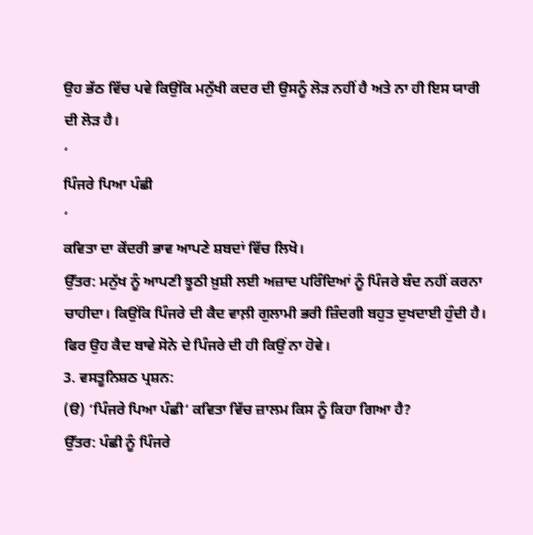ਉਹ ਭੱਠ ਵਿੱਚ ਪਵੇ ਕਿਉਂਕਿ ਮਨੁੱਖੀ ਕਦਰ ਦੀ ਉਸਨੂੰ ਲੋੜ ਨਹੀਂ ਹੈ ਅਤੇ ਨਾ ਹੀ ਇਸ ਯਾਰੀ ਦੀ ਲੋੜ ਹੈ।
‘
ਪਿੰਜਰੇ ਪਿਆ ਪੰਛੀ
‘
ਕਵਿਤਾ ਦਾ ਕੇਂਦਰੀ ਭਾਵ ਆਪਣੇ ਸ਼ਬਦਾਂ ਵਿੱਚ ਲਿਖੋ।
ਉੱਤਰ: ਮਨੁੱਖ ਨੂੰ ਆਪਣੀ ਝੂਠੀ ਖ਼ੁਸ਼ੀ ਲਈ ਅਜ਼ਾਦ ਪਰਿੰਦਿਆਂ ਨੂੰ ਪਿੰਜਰੇ ਬੰਦ ਨਹੀਂ ਕਰਨਾ ਚਾਹੀਦਾ। ਕਿਉਂਕਿ ਪਿੰਜਰੇ ਦੀ ਕੈਦ ਵਾਲ਼ੀ ਗੁਲਾਮੀ ਭਰੀ ਜ਼ਿੰਦਗੀ ਬਹੁਤ ਦੁਖਦਾਈ ਹੁੰਦੀ ਹੈ। ਫਿਰ ਉਹ ਕੈਦ ਬਾਵੇ ਸੋਨੇ ਦੇ ਪਿੰਜਰੇ ਦੀ ਹੀ ਕਿਉਂ ਨਾ ਹੋਵੇ।
3. ਵਸਤੂਨਿਸ਼ਠ ਪ੍ਰਸ਼ਨ:
(ੳ) ‘ਪਿੰਜਰੇ ਪਿਆ ਪੰਛੀ‘ ਕਵਿਤਾ ਵਿੱਚ ਜ਼ਾਲਮ ਕਿਸ ਨੂੰ ਕਿਹਾ ਗਿਆ ਹੈ?
ਉੱਤਰ: ਪੰਛੀ ਨੂੰ ਪਿੰਜਰੇ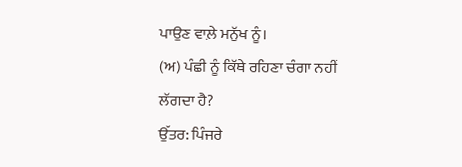ਪਾਉਣ ਵਾਲ਼ੇ ਮਨੁੱਖ ਨੂੰ।
(ਅ) ਪੰਛੀ ਨੂੰ ਕਿੱਥੇ ਰਹਿਣਾ ਚੰਗਾ ਨਹੀਂ ਲੱਗਦਾ ਹੈ?
ਉੱਤਰ: ਪਿੰਜਰੇ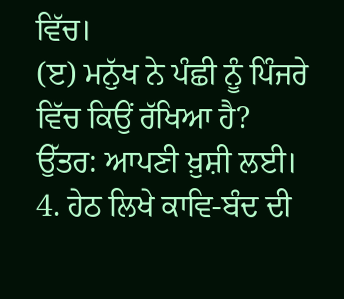ਵਿੱਚ।
(ੲ) ਮਨੁੱਖ ਨੇ ਪੰਛੀ ਨੂੰ ਪਿੰਜਰੇ ਵਿੱਚ ਕਿਉਂ ਰੱਖਿਆ ਹੈ?
ਉੱਤਰ: ਆਪਣੀ ਖ਼ੁਸ਼ੀ ਲਈ।
4. ਹੇਠ ਲਿਖੇ ਕਾਵਿ-ਬੰਦ ਦੀ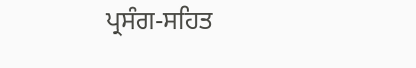ਪ੍ਰਸੰਗ-ਸਹਿਤ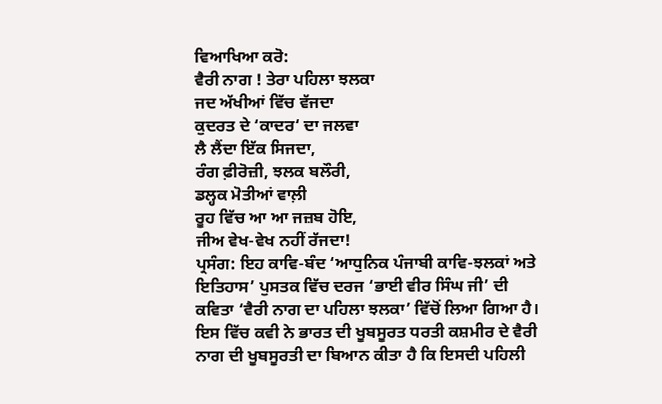ਵਿਆਖਿਆ ਕਰੋ:
ਵੈਰੀ ਨਾਗ ! ਤੇਰਾ ਪਹਿਲਾ ਝਲਕਾ
ਜਦ ਅੱਖੀਆਂ ਵਿੱਚ ਵੱਜਦਾ
ਕੁਦਰਤ ਦੇ ‘ਕਾਦਰ‘ ਦਾ ਜਲਵਾ
ਲੈ ਲੈਂਦਾ ਇੱਕ ਸਿਜਦਾ,
ਰੰਗ ਫ਼ੀਰੋਜ਼ੀ, ਝਲਕ ਬਲੌਰੀ,
ਡਲ੍ਹਕ ਮੋਤੀਆਂ ਵਾਲ਼ੀ
ਰੂਹ ਵਿੱਚ ਆ ਆ ਜਜ਼ਬ ਹੋਇ,
ਜੀਅ ਵੇਖ-ਵੇਖ ਨਹੀਂ ਰੱਜਦਾ!
ਪ੍ਰਸੰਗ: ਇਹ ਕਾਵਿ-ਬੰਦ ‘ਆਧੁਨਿਕ ਪੰਜਾਬੀ ਕਾਵਿ-ਝਲਕਾਂ ਅਤੇ ਇਤਿਹਾਸ’ ਪੁਸਤਕ ਵਿੱਚ ਦਰਜ ‘ਭਾਈ ਵੀਰ ਸਿੰਘ ਜੀ’ ਦੀ ਕਵਿਤਾ ‘ਵੈਰੀ ਨਾਗ ਦਾ ਪਹਿਲਾ ਝਲਕਾ’ ਵਿੱਚੋਂ ਲਿਆ ਗਿਆ ਹੈ। ਇਸ ਵਿੱਚ ਕਵੀ ਨੇ ਭਾਰਤ ਦੀ ਖੂਬਸੂਰਤ ਧਰਤੀ ਕਸ਼ਮੀਰ ਦੇ ਵੈਰੀ ਨਾਗ ਦੀ ਖੂਬਸੂਰਤੀ ਦਾ ਬਿਆਨ ਕੀਤਾ ਹੈ ਕਿ ਇਸਦੀ ਪਹਿਲੀ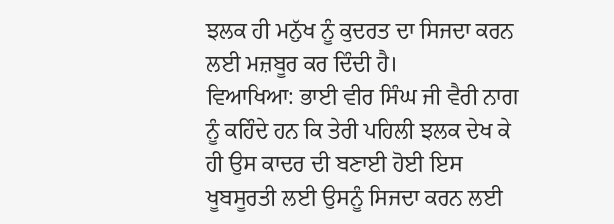ਝਲਕ ਹੀ ਮਨੁੱਖ ਨੂੰ ਕੁਦਰਤ ਦਾ ਸਿਜਦਾ ਕਰਨ ਲਈ ਮਜ਼ਬੂਰ ਕਰ ਦਿੰਦੀ ਹੈ।
ਵਿਆਖਿਆ: ਭਾਈ ਵੀਰ ਸਿੰਘ ਜੀ ਵੈਰੀ ਨਾਗ ਨੂੰ ਕਹਿੰਦੇ ਹਨ ਕਿ ਤੇਰੀ ਪਹਿਲੀ ਝਲਕ ਦੇਖ ਕੇ ਹੀ ਉਸ ਕਾਦਰ ਦੀ ਬਣਾਈ ਹੋਈ ਇਸ ਖੂਬਸੂਰਤੀ ਲਈ ਉਸਨੂੰ ਸਿਜਦਾ ਕਰਨ ਲਈ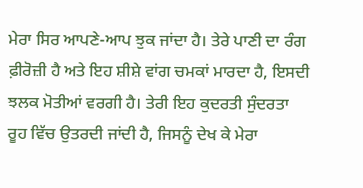ਮੇਰਾ ਸਿਰ ਆਪਣੇ-ਆਪ ਝੁਕ ਜਾਂਦਾ ਹੈ। ਤੇਰੇ ਪਾਣੀ ਦਾ ਰੰਗ ਫ਼ੀਰੋਜ਼ੀ ਹੈ ਅਤੇ ਇਹ ਸ਼ੀਸ਼ੇ ਵਾਂਗ ਚਮਕਾਂ ਮਾਰਦਾ ਹੈ, ਇਸਦੀ ਝਲਕ ਮੋਤੀਆਂ ਵਰਗੀ ਹੈ। ਤੇਰੀ ਇਹ ਕੁਦਰਤੀ ਸੁੰਦਰਤਾ ਰੂਹ ਵਿੱਚ ਉਤਰਦੀ ਜਾਂਦੀ ਹੈ, ਜਿਸਨੂੰ ਦੇਖ ਕੇ ਮੇਰਾ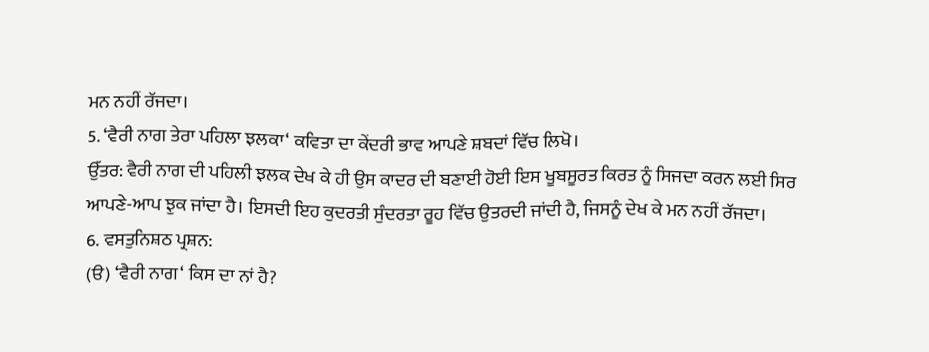ਮਨ ਨਹੀਂ ਰੱਜਦਾ।
5. ‘ਵੈਰੀ ਨਾਗ ਤੇਰਾ ਪਹਿਲਾ ਝਲਕਾ‘ ਕਵਿਤਾ ਦਾ ਕੇਂਦਰੀ ਭਾਵ ਆਪਣੇ ਸ਼ਬਦਾਂ ਵਿੱਚ ਲਿਖੋ।
ਉੱਤਰ: ਵੈਰੀ ਨਾਗ ਦੀ ਪਹਿਲੀ ਝਲਕ ਦੇਖ ਕੇ ਹੀ ਉਸ ਕਾਦਰ ਦੀ ਬਣਾਈ ਹੋਈ ਇਸ ਖੂਬਸੂਰਤ ਕਿਰਤ ਨੂੰ ਸਿਜਦਾ ਕਰਨ ਲਈ ਸਿਰ ਆਪਣੇ-ਆਪ ਝੁਕ ਜਾਂਦਾ ਹੈ। ਇਸਦੀ ਇਹ ਕੁਦਰਤੀ ਸੁੰਦਰਤਾ ਰੂਹ ਵਿੱਚ ਉਤਰਦੀ ਜਾਂਦੀ ਹੈ, ਜਿਸਨੂੰ ਦੇਖ ਕੇ ਮਨ ਨਹੀਂ ਰੱਜਦਾ।
6. ਵਸਤੁਨਿਸ਼ਠ ਪ੍ਰਸ਼ਨ:
(ੳ) ‘ਵੈਰੀ ਨਾਗ‘ ਕਿਸ ਦਾ ਨਾਂ ਹੈ?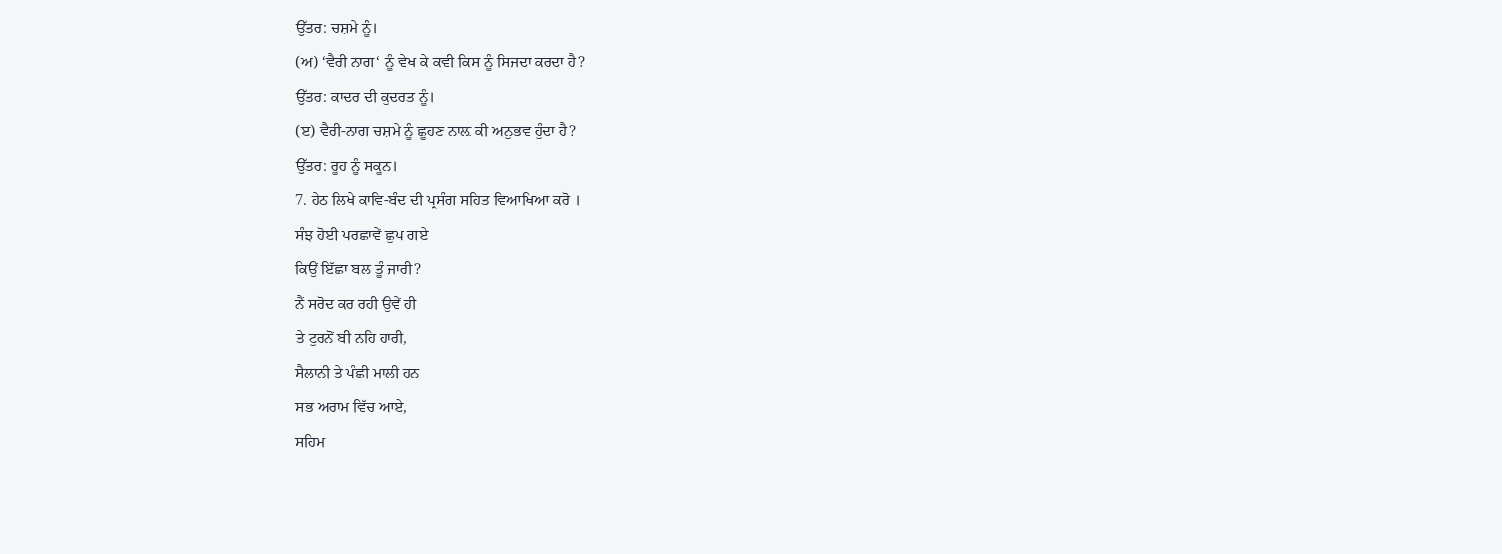ਉੱਤਰ: ਚਸ਼ਮੇ ਨੂੰ।
(ਅ) ‘ਵੈਰੀ ਨਾਗ‘ ਨੂੰ ਵੇਖ ਕੇ ਕਵੀ ਕਿਸ ਨੂੰ ਸਿਜਦਾ ਕਰਦਾ ਹੈ?
ਉੱਤਰ: ਕਾਦਰ ਦੀ ਕੁਦਰਤ ਨੂੰ।
(ੲ) ਵੈਰੀ-ਨਾਗ ਚਸ਼ਮੇ ਨੂੰ ਛੂਹਣ ਨਾਲ਼ ਕੀ ਅਨੁਭਵ ਹੁੰਦਾ ਹੈ?
ਉੱਤਰ: ਰੂਹ ਨੂੰ ਸਕੂਨ।
7. ਹੇਠ ਲਿਖੇ ਕਾਵਿ-ਬੰਦ ਦੀ ਪ੍ਰਸੰਗ ਸਹਿਤ ਵਿਆਖਿਆ ਕਰੋ ।
ਸੰਝ ਹੋਈ ਪਰਛਾਵੇਂ ਛੁਪ ਗਏ
ਕਿਉਂ ਇੱਛਾ ਬਲ ਤੂੰ ਜਾਰੀ?
ਨੈਂ ਸਰੋਦ ਕਰ ਰਹੀ ਉਵੇਂ ਹੀ
ਤੇ ਟੁਰਨੋਂ ਬੀ ਨਹਿ ਹਾਰੀ,
ਸੈਲਾਨੀ ਤੇ ਪੰਛੀ ਮਾਲੀ ਹਨ
ਸਭ ਅਰਾਮ ਵਿੱਚ ਆਏ,
ਸਹਿਮ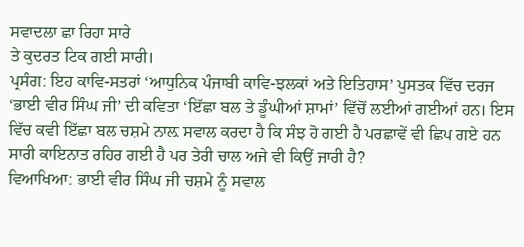ਸਵਾਦਲਾ ਛਾ ਰਿਹਾ ਸਾਰੇ
ਤੇ ਕੁਦਰਤ ਟਿਕ ਗਈ ਸਾਰੀ।
ਪ੍ਰਸੰਗ: ਇਹ ਕਾਵਿ-ਸਤਰਾਂ ‘ਆਧੁਨਿਕ ਪੰਜਾਬੀ ਕਾਵਿ-ਝਲਕਾਂ ਅਤੇ ਇਤਿਹਾਸ’ ਪੁਸਤਕ ਵਿੱਚ ਦਰਜ ‘ਭਾਈ ਵੀਰ ਸਿੰਘ ਜੀ’ ਦੀ ਕਵਿਤਾ ‘ਇੱਛਾ ਬਲ ਤੇ ਡੂੰਘੀਆਂ ਸ਼ਾਮਾਂ’ ਵਿੱਚੋਂ ਲਈਆਂ ਗਈਆਂ ਹਨ। ਇਸ ਵਿੱਚ ਕਵੀ ਇੱਛਾ ਬਲ ਚਸ਼ਮੇ ਨਾਲ਼ ਸਵਾਲ ਕਰਦਾ ਹੈ ਕਿ ਸੰਝ ਹੋ ਗਈ ਹੈ ਪਰਛਾਵੇਂ ਵੀ ਛਿਪ ਗਏ ਹਨ ਸਾਰੀ ਕਾਇਨਾਤ ਰਹਿਰ ਗਈ ਹੈ ਪਰ ਤੇਰੀ ਚਾਲ ਅਜੇ ਵੀ ਕਿਉਂ ਜਾਰੀ ਹੈ?
ਵਿਆਖਿਆ: ਭਾਈ ਵੀਰ ਸਿੰਘ ਜੀ ਚਸ਼ਮੇ ਨੂੰ ਸਵਾਲ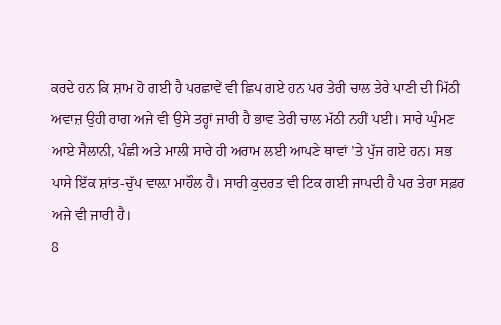ਕਰਦੇ ਹਨ ਕਿ ਸ਼ਾਮ ਹੋ ਗਈ ਹੈ ਪਰਛਾਵੇਂ ਵੀ ਛਿਪ ਗਏ ਹਨ ਪਰ ਤੇਰੀ ਚਾਲ ਤੇਰੇ ਪਾਣੀ ਦੀ ਮਿੱਠੀ ਅਵਾਜ਼ ਉਹੀ ਰਾਗ ਅਜੇ ਵੀ ਉਸੇ ਤਰ੍ਹਾਂ ਜਾਰੀ ਹੈ ਭਾਵ ਤੇਰੀ ਚਾਲ ਮੱਠੀ ਨਹੀਂ ਪਈ। ਸਾਰੇ ਘੁੰਮਣ ਆਏ ਸੈਲਾਨੀ, ਪੰਛੀ ਅਤੇ ਮਾਲੀ ਸਾਰੇ ਹੀ ਅਰਾਮ ਲਈ ਆਪਣੇ ਥਾਵਾਂ ’ਤੇ ਪੁੱਜ ਗਏ ਹਨ। ਸਭ ਪਾਸੇ ਇੱਕ ਸ਼ਾਂਤ-ਚੁੱਪ ਵਾਲ਼ਾ ਮਾਹੌਲ ਹੈ। ਸਾਰੀ ਕੁਦਰਤ ਵੀ ਟਿਕ ਗਈ ਜਾਪਦੀ ਹੈ ਪਰ ਤੇਰਾ ਸਫ਼ਰ ਅਜੇ ਵੀ ਜਾਰੀ ਹੈ।
8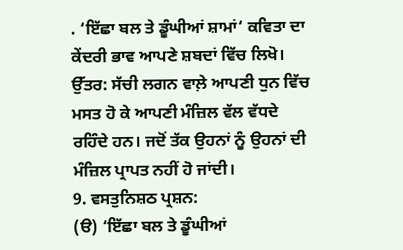. ‘ਇੱਛਾ ਬਲ ਤੇ ਡੂੰਘੀਆਂ ਸ਼ਾਮਾਂ‘ ਕਵਿਤਾ ਦਾ ਕੇਂਦਰੀ ਭਾਵ ਆਪਣੇ ਸ਼ਬਦਾਂ ਵਿੱਚ ਲਿਖੋ।
ਉੱਤਰ: ਸੱਚੀ ਲਗਨ ਵਾਲ਼ੇ ਆਪਣੀ ਧੁਨ ਵਿੱਚ ਮਸਤ ਹੋ ਕੇ ਆਪਣੀ ਮੰਜ਼ਿਲ ਵੱਲ ਵੱਧਦੇ ਰਹਿੰਦੇ ਹਨ। ਜਦੋਂ ਤੱਕ ਉਹਨਾਂ ਨੂੰ ਉਹਨਾਂ ਦੀ ਮੰਜ਼ਿਲ ਪ੍ਰਾਪਤ ਨਹੀਂ ਹੋ ਜਾਂਦੀ।
9. ਵਸਤੁਨਿਸ਼ਠ ਪ੍ਰਸ਼ਨ:
(ੳ) ‘ਇੱਛਾ ਬਲ ਤੇ ਡੂੰਘੀਆਂ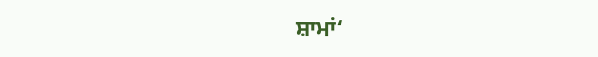ਸ਼ਾਮਾਂ‘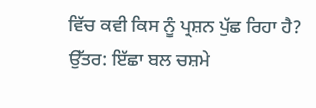ਵਿੱਚ ਕਵੀ ਕਿਸ ਨੂੰ ਪ੍ਰਸ਼ਨ ਪੁੱਛ ਰਿਹਾ ਹੈ?
ਉੱਤਰ: ਇੱਛਾ ਬਲ ਚਸ਼ਮੇ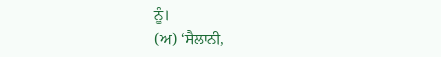ਨੂੰ।
(ਅ) ‘ਸੈਲਾਨੀ,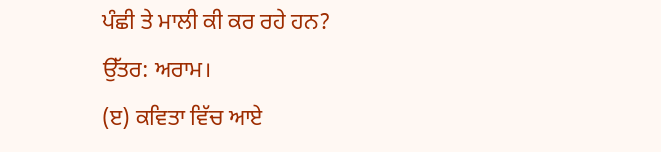ਪੰਛੀ ਤੇ ਮਾਲੀ ਕੀ ਕਰ ਰਹੇ ਹਨ?
ਉੱਤਰ: ਅਰਾਮ।
(ੲ) ਕਵਿਤਾ ਵਿੱਚ ਆਏ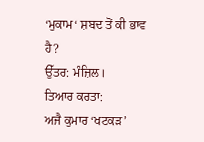‘ਮੁਕਾਮ‘ ਸ਼ਬਦ ਤੋਂ ਕੀ ਭਾਵ ਹੈ?
ਉੱਤਰ: ਮੰਜ਼ਿਲ।
ਤਿਆਰ ਕਰਤਾ:
ਅਜੈ ਕੁਮਾਰ ‘ਖਟਕੜ’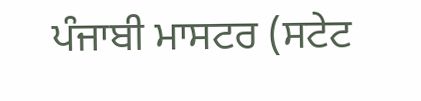ਪੰਜਾਬੀ ਮਾਸਟਰ (ਸਟੇਟ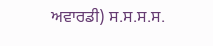ਅਵਾਰਡੀ) ਸ.ਸ.ਸ.ਸ.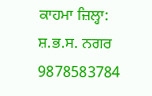ਕਾਹਮਾ ਜ਼ਿਲ੍ਹਾ: ਸ਼.ਭ.ਸ. ਨਗਰ 9878583784